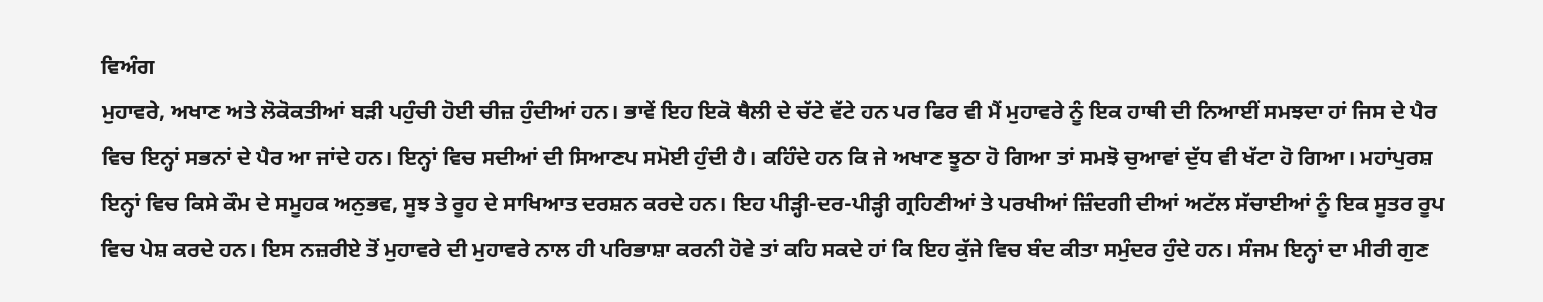ਵਿਅੰਗ
ਮੁਹਾਵਰੇ, ਅਖਾਣ ਅਤੇ ਲੋਕੋਕਤੀਆਂ ਬੜੀ ਪਹੁੰਚੀ ਹੋਈ ਚੀਜ਼ ਹੁੰਦੀਆਂ ਹਨ। ਭਾਵੇਂ ਇਹ ਇਕੋ ਥੈਲੀ ਦੇ ਚੱਟੇ ਵੱਟੇ ਹਨ ਪਰ ਫਿਰ ਵੀ ਮੈਂ ਮੁਹਾਵਰੇ ਨੂੰ ਇਕ ਹਾਥੀ ਦੀ ਨਿਆਈਂ ਸਮਝਦਾ ਹਾਂ ਜਿਸ ਦੇ ਪੈਰ ਵਿਚ ਇਨ੍ਹਾਂ ਸਭਨਾਂ ਦੇ ਪੈਰ ਆ ਜਾਂਦੇ ਹਨ। ਇਨ੍ਹਾਂ ਵਿਚ ਸਦੀਆਂ ਦੀ ਸਿਆਣਪ ਸਮੋਈ ਹੁੰਦੀ ਹੈ। ਕਹਿੰਦੇ ਹਨ ਕਿ ਜੇ ਅਖਾਣ ਝੂਠਾ ਹੋ ਗਿਆ ਤਾਂ ਸਮਝੋ ਚੁਆਵਾਂ ਦੁੱਧ ਵੀ ਖੱਟਾ ਹੋ ਗਿਆ। ਮਹਾਂਪੁਰਸ਼ ਇਨ੍ਹਾਂ ਵਿਚ ਕਿਸੇ ਕੌਮ ਦੇ ਸਮੂਹਕ ਅਨੁਭਵ, ਸੂਝ ਤੇ ਰੂਹ ਦੇ ਸਾਖਿਆਤ ਦਰਸ਼ਨ ਕਰਦੇ ਹਨ। ਇਹ ਪੀੜ੍ਹੀ-ਦਰ-ਪੀੜ੍ਹੀ ਗ੍ਰਹਿਣੀਆਂ ਤੇ ਪਰਖੀਆਂ ਜ਼ਿੰਦਗੀ ਦੀਆਂ ਅਟੱਲ ਸੱਚਾਈਆਂ ਨੂੰ ਇਕ ਸੂਤਰ ਰੂਪ ਵਿਚ ਪੇਸ਼ ਕਰਦੇ ਹਨ। ਇਸ ਨਜ਼ਰੀਏ ਤੋਂ ਮੁਹਾਵਰੇ ਦੀ ਮੁਹਾਵਰੇ ਨਾਲ ਹੀ ਪਰਿਭਾਸ਼ਾ ਕਰਨੀ ਹੋਵੇ ਤਾਂ ਕਹਿ ਸਕਦੇ ਹਾਂ ਕਿ ਇਹ ਕੁੱਜੇ ਵਿਚ ਬੰਦ ਕੀਤਾ ਸਮੁੰਦਰ ਹੁੰਦੇ ਹਨ। ਸੰਜਮ ਇਨ੍ਹਾਂ ਦਾ ਮੀਰੀ ਗੁਣ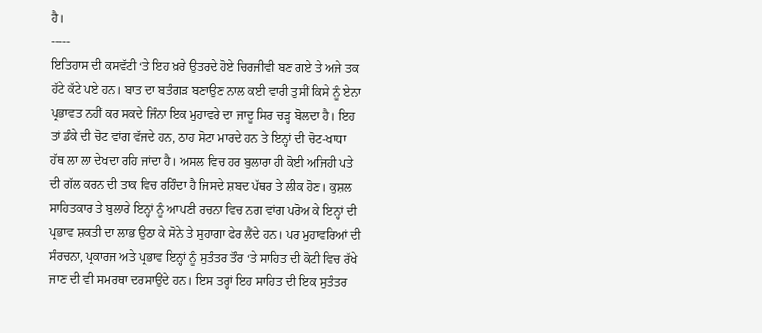ਹੈ।
-----
ਇਤਿਹਾਸ ਦੀ ਕਸਵੱਟੀ ‘ਤੇ ਇਹ ਖ਼ਰੇ ਉਤਰਦੇ ਹੋਏ ਚਿਰਜੀਵੀ ਬਣ ਗਏ ਤੇ ਅਜੇ ਤਕ ਹੱਟੇ ਕੱਟੇ ਪਏ ਹਨ। ਬਾਤ ਦਾ ਬਤੰਗੜ ਬਣਾਉਣ ਨਾਲ ਕਈ ਵਾਰੀ ਤੁਸੀਂ ਕਿਸੇ ਨੂੰ ਏਨਾ ਪ੍ਰਭਾਵਤ ਨਹੀਂ ਕਰ ਸਕਦੇ ਜਿੰਨਾ ਇਕ ਮੁਹਾਵਰੇ ਦਾ ਜਾਦੂ ਸਿਰ ਚੜ੍ਹ ਬੋਲਦਾ ਹੈ। ਇਹ ਤਾਂ ਡੰਕੇ ਦੀ ਚੋਟ ਵਾਂਗ ਵੱਜਦੇ ਹਨ, ਠਾਹ ਸੋਟਾ ਮਾਰਦੇ ਹਨ ਤੇ ਇਨ੍ਹਾਂ ਦੀ ਚੋਟ-ਖਾਧਾ ਹੱਥ ਲਾ ਲਾ ਦੇਖਦਾ ਰਹਿ ਜਾਂਦਾ ਹੈ। ਅਸਲ ਵਿਚ ਹਰ ਬੁਲਾਰਾ ਹੀ ਕੋਈ ਅਜਿਹੀ ਪਤੇ ਦੀ ਗੱਲ ਕਰਨ ਦੀ ਤਾਕ ਵਿਚ ਰਹਿੰਦਾ ਹੈ ਜਿਸਦੇ ਸ਼ਬਦ ਪੱਥਰ ਤੇ ਲੀਕ ਹੋਣ। ਕੁਸ਼ਲ ਸਾਹਿਤਕਾਰ ਤੇ ਬੁਲਾਰੇ ਇਨ੍ਹਾਂ ਨੂੰ ਆਪਣੀ ਰਚਨਾ ਵਿਚ ਨਗ ਵਾਂਗ ਪਰੋਅ ਕੇ ਇਨ੍ਹਾਂ ਦੀ ਪ੍ਰਭਾਵ ਸ਼ਕਤੀ ਦਾ ਲਾਭ ਉਠਾ ਕੇ ਸੋਨੇ ਤੇ ਸੁਹਾਗਾ ਫੇਰ ਲੈਂਦੇ ਹਨ। ਪਰ ਮੁਹਾਵਰਿਆਂ ਦੀ ਸੰਰਚਨਾ, ਪ੍ਰਕਾਰਜ ਅਤੇ ਪ੍ਰਭਾਵ ਇਨ੍ਹਾਂ ਨੂੰ ਸੁਤੰਤਰ ਤੌਰ ‘ਤੇ ਸਾਹਿਤ ਦੀ ਕੋਟੀ ਵਿਚ ਰੱਖੇ ਜਾਣ ਦੀ ਵੀ ਸਮਰਥਾ ਦਰਸਾਉਂਦੇ ਹਨ। ਇਸ ਤਰ੍ਹਾਂ ਇਹ ਸਾਹਿਤ ਦੀ ਇਕ ਸੁਤੰਤਰ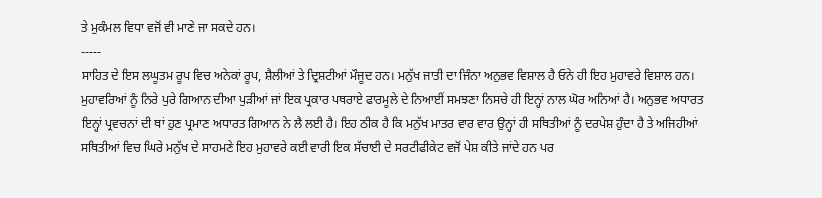ਤੇ ਮੁਕੰਮਲ ਵਿਧਾ ਵਜੋਂ ਵੀ ਮਾਣੇ ਜਾ ਸਕਦੇ ਹਨ।
-----
ਸਾਹਿਤ ਦੇ ਇਸ ਲਘੂਤਮ ਰੂਪ ਵਿਚ ਅਨੇਕਾਂ ਰੂਪ, ਸ਼ੈਲੀਆਂ ਤੇ ਦ੍ਰਿਸ਼ਟੀਆਂ ਮੌਜੂਦ ਹਨ। ਮਨੁੱਖ ਜਾਤੀ ਦਾ ਜਿੰਨਾ ਅਨੁਭਵ ਵਿਸ਼ਾਲ ਹੈ ਓਨੇ ਹੀ ਇਹ ਮੁਹਾਵਰੇ ਵਿਸ਼ਾਲ ਹਨ। ਮੁਹਾਵਰਿਆਂ ਨੂੰ ਨਿਰੇ ਪੁਰੇ ਗਿਆਨ ਦੀਆ ਪੁੜੀਆਂ ਜਾਂ ਇਕ ਪ੍ਰਕਾਰ ਪਥਰਾਏ ਫਾਰਮੂਲੇ ਦੇ ਨਿਆਈਂ ਸਮਝਣਾ ਨਿਸਚੇ ਹੀ ਇਨ੍ਹਾਂ ਨਾਲ ਘੋਰ ਅਨਿਆਂ ਹੈ। ਅਨੁਭਵ ਅਧਾਰਤ ਇਨ੍ਹਾਂ ਪ੍ਰਵਚਨਾਂ ਦੀ ਥਾਂ ਹੁਣ ਪ੍ਰਮਾਣ ਅਧਾਰਤ ਗਿਆਨ ਨੇ ਲੈ ਲਈ ਹੈ। ਇਹ ਠੀਕ ਹੈ ਕਿ ਮਨੁੱਖ ਮਾਤਰ ਵਾਰ ਵਾਰ ਉਨ੍ਹਾਂ ਹੀ ਸਥਿਤੀਆਂ ਨੂੰ ਦਰਪੇਸ਼ ਹੁੰਦਾ ਹੈ ਤੇ ਅਜਿਹੀਆਂ ਸਥਿਤੀਆਂ ਵਿਚ ਘਿਰੇ ਮਨੁੱਖ ਦੇ ਸਾਹਮਣੇ ਇਹ ਮੁਹਾਵਰੇ ਕਈ ਵਾਰੀ ਇਕ ਸੱਚਾਈ ਦੇ ਸਰਟੀਫੀਕੇਟ ਵਜੋਂ ਪੇਸ਼ ਕੀਤੇ ਜਾਂਦੇ ਹਨ ਪਰ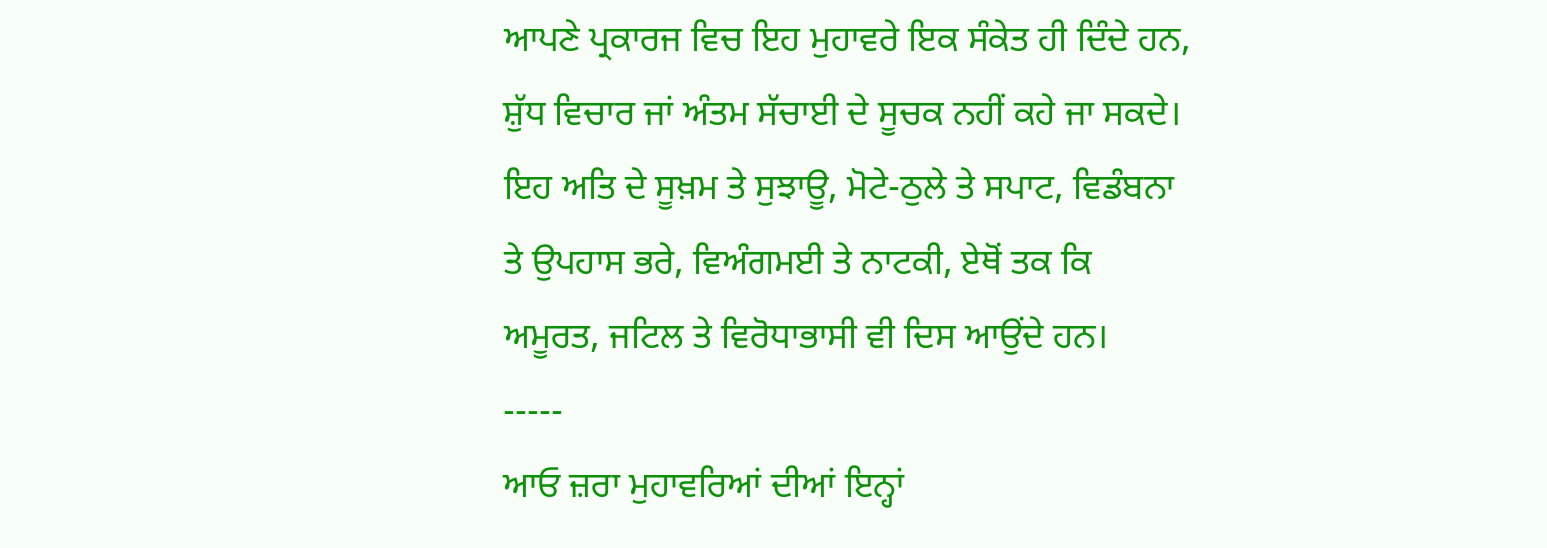ਆਪਣੇ ਪ੍ਰਕਾਰਜ ਵਿਚ ਇਹ ਮੁਹਾਵਰੇ ਇਕ ਸੰਕੇਤ ਹੀ ਦਿੰਦੇ ਹਨ, ਸ਼ੁੱਧ ਵਿਚਾਰ ਜਾਂ ਅੰਤਮ ਸੱਚਾਈ ਦੇ ਸੂਚਕ ਨਹੀਂ ਕਹੇ ਜਾ ਸਕਦੇ। ਇਹ ਅਤਿ ਦੇ ਸੂਖ਼ਮ ਤੇ ਸੁਝਾਊ, ਮੋਟੇ-ਠੁਲੇ ਤੇ ਸਪਾਟ, ਵਿਡੰਬਨਾ ਤੇ ਉਪਹਾਸ ਭਰੇ, ਵਿਅੰਗਮਈ ਤੇ ਨਾਟਕੀ, ਏਥੋਂ ਤਕ ਕਿ ਅਮੂਰਤ, ਜਟਿਲ ਤੇ ਵਿਰੋਧਾਭਾਸੀ ਵੀ ਦਿਸ ਆਉਂਦੇ ਹਨ।
-----
ਆਓ ਜ਼ਰਾ ਮੁਹਾਵਰਿਆਂ ਦੀਆਂ ਇਨ੍ਹਾਂ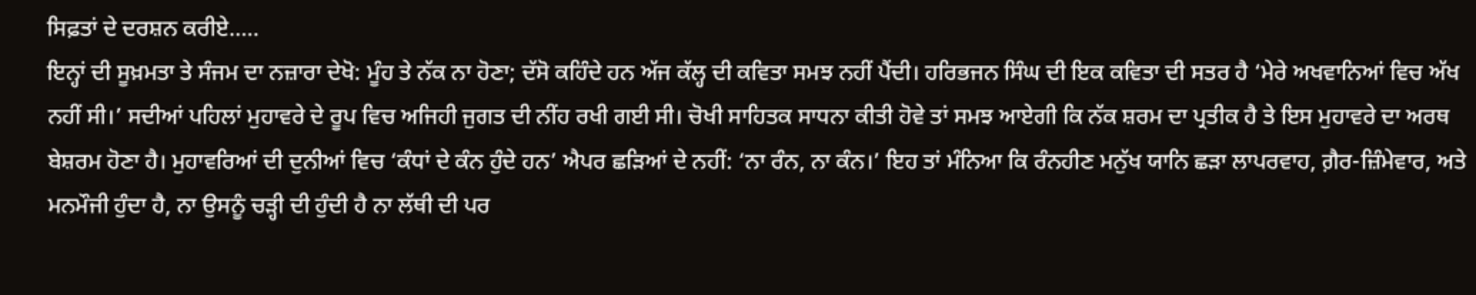ਸਿਫ਼ਤਾਂ ਦੇ ਦਰਸ਼ਨ ਕਰੀਏ.....
ਇਨ੍ਹਾਂ ਦੀ ਸੂਖ਼ਮਤਾ ਤੇ ਸੰਜਮ ਦਾ ਨਜ਼ਾਰਾ ਦੇਖੋ: ਮੂੰਹ ਤੇ ਨੱਕ ਨਾ ਹੋਣਾ; ਦੱਸੋ ਕਹਿੰਦੇ ਹਨ ਅੱਜ ਕੱਲ੍ਹ ਦੀ ਕਵਿਤਾ ਸਮਝ ਨਹੀਂ ਪੈਂਦੀ। ਹਰਿਭਜਨ ਸਿੰਘ ਦੀ ਇਕ ਕਵਿਤਾ ਦੀ ਸਤਰ ਹੈ ‘ਮੇਰੇ ਅਖਵਾਨਿਆਂ ਵਿਚ ਅੱਖ ਨਹੀਂ ਸੀ।’ ਸਦੀਆਂ ਪਹਿਲਾਂ ਮੁਹਾਵਰੇ ਦੇ ਰੂਪ ਵਿਚ ਅਜਿਹੀ ਜੁਗਤ ਦੀ ਨੀਂਹ ਰਖੀ ਗਈ ਸੀ। ਚੋਖੀ ਸਾਹਿਤਕ ਸਾਧਨਾ ਕੀਤੀ ਹੋਵੇ ਤਾਂ ਸਮਝ ਆਏਗੀ ਕਿ ਨੱਕ ਸ਼ਰਮ ਦਾ ਪ੍ਰਤੀਕ ਹੈ ਤੇ ਇਸ ਮੁਹਾਵਰੇ ਦਾ ਅਰਥ ਬੇਸ਼ਰਮ ਹੋਣਾ ਹੈ। ਮੁਹਾਵਰਿਆਂ ਦੀ ਦੁਨੀਆਂ ਵਿਚ ‘ਕੰਧਾਂ ਦੇ ਕੰਨ ਹੁੰਦੇ ਹਨ’ ਐਪਰ ਛੜਿਆਂ ਦੇ ਨਹੀਂ: ‘ਨਾ ਰੰਨ, ਨਾ ਕੰਨ।’ ਇਹ ਤਾਂ ਮੰਨਿਆ ਕਿ ਰੰਨਹੀਣ ਮਨੁੱਖ ਯਾਨਿ ਛੜਾ ਲਾਪਰਵਾਹ, ਗ਼ੈਰ-ਜ਼ਿੰਮੇਵਾਰ, ਅਤੇ ਮਨਮੌਜੀ ਹੁੰਦਾ ਹੈ, ਨਾ ਉਸਨੂੰ ਚੜ੍ਹੀ ਦੀ ਹੁੰਦੀ ਹੈ ਨਾ ਲੱਥੀ ਦੀ ਪਰ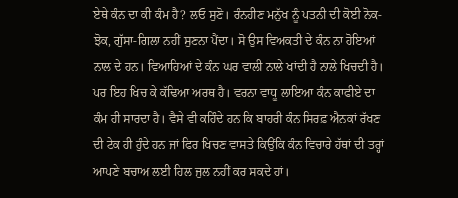ਏਥੇ ਕੰਨ ਦਾ ਕੀ ਕੰਮ ਹੈ? ਲਓ ਸੁਣੋ। ਰੰਨਹੀਣ ਮਨੁੱਖ ਨੂੰ ਪਤਨੀ ਦੀ ਕੋਈ ਨੋਕ-ਝੋਕ, ਗੁੱਸਾ-ਗਿਲਾ ਨਹੀਂ ਸੁਣਨਾ ਪੈਂਦਾ। ਸੋ ਉਸ ਵਿਅਕਤੀ ਦੇ ਕੰਨ ਨਾ ਹੋਇਆਂ ਨਾਲ ਦੇ ਹਨ। ਵਿਆਹਿਆਂ ਦੇ ਕੰਨ ਘਰ ਵਾਲੀ ਨਾਲੇ ਖਾਂਦੀ ਹੈ ਨਾਲੇ ਖਿਚਦੀ ਹੈ। ਪਰ ਇਹ ਖਿਚ ਕੇ ਕੱਢਿਆ ਅਰਥ ਹੈ। ਵਰਨਾ ਵਾਧੂ ਲਾਇਆ ਕੰਨ ਕਾਫੀਏ ਦਾ ਕੰਮ ਹੀ ਸਾਰਦਾ ਹੈ। ਵੈਸੇ ਵੀ ਕਹਿੰਦੇ ਹਨ ਕਿ ਬਾਹਰੀ ਕੰਨ ਸਿਰਫ਼ ਐਨਕਾਂ ਰੱਖਣ ਦੀ ਟੇਕ ਹੀ ਹੁੰਦੇ ਹਨ ਜਾਂ ਫਿਰ ਖਿਚਣ ਵਾਸਤੇ ਕਿਉਂਕਿ ਕੰਨ ਵਿਚਾਰੇ ਹੱਥਾਂ ਦੀ ਤਰ੍ਹਾਂ ਆਪਣੇ ਬਚਾਅ ਲਈ ਹਿਲ ਜੁਲ ਨਹੀਂ ਕਰ ਸਕਦੇ ਹਾਂ।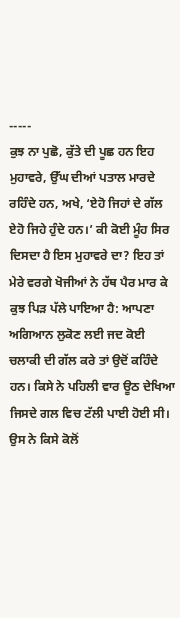-----
ਕੁਝ ਨਾ ਪੁਛੋ, ਕੁੱਤੇ ਦੀ ਪੂਛ ਹਨ ਇਹ ਮੁਹਾਵਰੇ, ਉੱਘ ਦੀਆਂ ਪਤਾਲ ਮਾਰਦੇ ਰਹਿੰਦੇ ਹਨ, ਅਖੇ, ‘ਏਹੋ ਜਿਹਾਂ ਦੇ ਗੱਲ ਏਹੋ ਜਿਹੇ ਹੁੰਦੇ ਹਨ।’ ਕੀ ਕੋਈ ਮੂੰਹ ਸਿਰ ਦਿਸਦਾ ਹੈ ਇਸ ਮੁਹਾਵਰੇ ਦਾ? ਇਹ ਤਾਂ ਮੇਰੇ ਵਰਗੇ ਖੋਜੀਆਂ ਨੇ ਹੱਥ ਪੈਰ ਮਾਰ ਕੇ ਕੁਝ ਪਿੜ ਪੱਲੇ ਪਾਇਆ ਹੈ: ਆਪਣਾ ਅਗਿਆਨ ਲੁਕੋਣ ਲਈ ਜਦ ਕੋਈ ਚਲਾਕੀ ਦੀ ਗੱਲ ਕਰੇ ਤਾਂ ਉਦੋਂ ਕਹਿੰਦੇ ਹਨ। ਕਿਸੇ ਨੇ ਪਹਿਲੀ ਵਾਰ ਊਠ ਦੇਖਿਆ ਜਿਸਦੇ ਗਲ ਵਿਚ ਟੱਲੀ ਪਾਈ ਹੋਈ ਸੀ। ਉਸ ਨੇ ਕਿਸੇ ਕੋਲੋਂ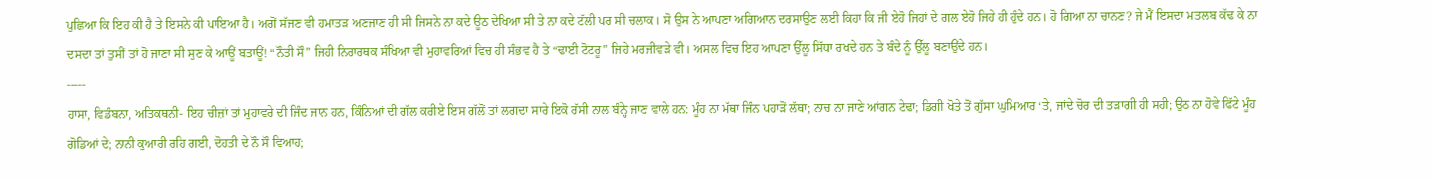ਪੁਛਿਆ ਕਿ ਇਹ ਕੀ ਹੈ ਤੇ ਇਸਨੇ ਕੀ ਪਾਇਆ ਹੈ। ਅਗੋਂ ਸੱਜਣ ਵੀ ਹਮਾਤੜ ਅਣਜਾਣ ਹੀ ਸੀ ਜਿਸਨੇ ਨਾ ਕਦੇ ਊਠ ਦੇਖਿਆ ਸੀ ਤੇ ਨਾ ਕਦੇ ਟੱਲੀ ਪਰ ਸੀ ਚਲਾਕ। ਸੋ ਉਸ ਨੇ ਆਪਣਾ ਅਗਿਆਨ ਦਰਸਾਉਣ ਲਈ ਕਿਹਾ ਕਿ ਜੀ ਏਹੋ ਜਿਹਾਂ ਦੇ ਗਲ ਏਹੋ ਜਿਹੇ ਹੀ ਹੁੰਦੇ ਹਨ। ਹੋ ਗਿਆ ਨਾ ਚਾਨਣ? ਜੇ ਮੈਂ ਇਸਦਾ ਮਤਲਬ ਕੱਢ ਕੇ ਨਾ ਦਸਦਾ ਤਾਂ ਤੁਸੀਂ ਤਾਂ ਹੋ ਜਾਣਾ ਸੀ ਸੁਣ ਕੇ ਆਊਂ ਬਤਾਊਂ! “ਨੌਤੀ ਸੌ” ਜਿਹੀ ਨਿਰਾਰਥਕ ਸੰਖਿਆ ਵੀ ਮੁਹਾਵਰਿਆਂ ਵਿਚ ਹੀ ਸੰਭਵ ਹੈ ਤੇ “ਢਾਈ ਟੋਟਰੂ” ਜਿਹੇ ਮਰਜੀਵੜੇ ਵੀ। ਅਸਲ ਵਿਚ ਇਹ ਆਪਣਾ ਉੱਲੂ ਸਿੱਧਾ ਰਖਦੇ ਹਨ ਤੇ ਬੰਦੇ ਨੂੰ ਉੱਲੂ ਬਣਾਉਂਦੇ ਹਨ।
-----
ਹਾਸਾ, ਵਿਡੰਬਨਾ, ਅਤਿਕਥਨੀ- ਇਹ ਚੀਜ਼ਾਂ ਤਾਂ ਮੁਹਾਵਰੇ ਦੀ ਜਿੰਦ ਜਾਨ ਹਨ, ਕਿੰਨਿਆਂ ਦੀ ਗੱਲ ਕਰੀਏ ਇਸ ਗੱਲੋਂ ਤਾਂ ਲਗਦਾ ਸਾਰੇ ਇਕੋ ਰੱਸੀ ਨਾਲ ਬੰਨ੍ਹੇ ਜਾਣ ਵਾਲੇ ਹਨ: ਮੂੰਹ ਨਾ ਮੱਥਾ ਜਿੰਨ ਪਹਾੜੋਂ ਲੱਥਾ; ਨਾਚ ਨਾ ਜਾਣੇ ਆਂਗਨ ਟੇਢਾ; ਡਿਗੀ ਖੋਤੇ ਤੋਂ ਗੁੱਸਾ ਘੁਮਿਆਰ ‘ਤੇ, ਜਾਂਦੇ ਚੋਰ ਦੀ ਤੜਾਗੀ ਹੀ ਸਹੀ; ਉਠ ਨਾ ਹੋਵੇ ਫਿੱਟੇ ਮੂੰਹ ਗੋਡਿਆਂ ਦੇ; ਨਾਨੀ ਕੁਆਰੀ ਰਹਿ ਗਈ, ਦੋਹਤੀ ਦੇ ਨੌ ਸੌ ਵਿਆਹ;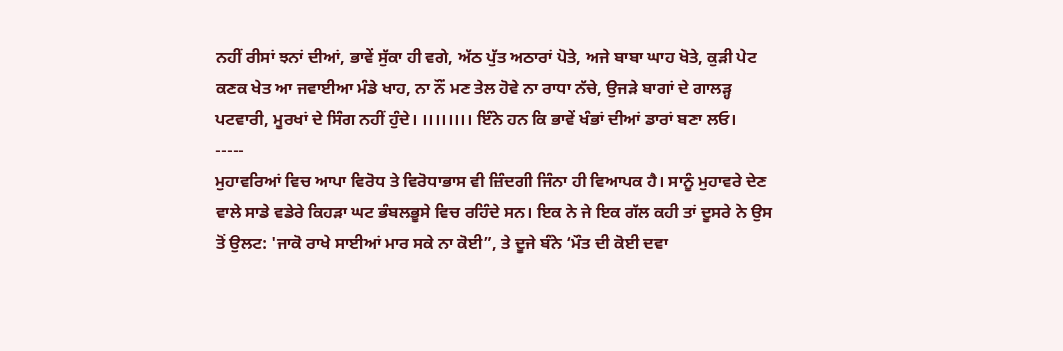ਨਹੀਂ ਰੀਸਾਂ ਝਨਾਂ ਦੀਆਂ, ਭਾਵੇਂ ਸੁੱਕਾ ਹੀ ਵਗੇ, ਅੱਠ ਪੁੱਤ ਅਠਾਰਾਂ ਪੋਤੇ, ਅਜੇ ਬਾਬਾ ਘਾਹ ਖੋਤੇ, ਕੁੜੀ ਪੇਟ ਕਣਕ ਖੇਤ ਆ ਜਵਾਈਆ ਮੰਡੇ ਖਾਹ, ਨਾ ਨੌਂ ਮਣ ਤੇਲ ਹੋਵੇ ਨਾ ਰਾਧਾ ਨੱਚੇ, ਉਜੜੇ ਬਾਗਾਂ ਦੇ ਗਾਲੜ੍ਹ ਪਟਵਾਰੀ, ਮੂਰਖਾਂ ਦੇ ਸਿੰਗ ਨਹੀਂ ਹੁੰਦੇ। ।।।।।।।। ਇੰਨੇ ਹਨ ਕਿ ਭਾਵੇਂ ਖੰਭਾਂ ਦੀਆਂ ਡਾਰਾਂ ਬਣਾ ਲਓ।
-----
ਮੁਹਾਵਰਿਆਂ ਵਿਚ ਆਪਾ ਵਿਰੋਧ ਤੇ ਵਿਰੋਧਾਭਾਸ ਵੀ ਜ਼ਿੰਦਗੀ ਜਿੰਨਾ ਹੀ ਵਿਆਪਕ ਹੈ। ਸਾਨੂੰ ਮੁਹਾਵਰੇ ਦੇਣ ਵਾਲੇ ਸਾਡੇ ਵਡੇਰੇ ਕਿਹੜਾ ਘਟ ਭੰਬਲਭੂਸੇ ਵਿਚ ਰਹਿੰਦੇ ਸਨ। ਇਕ ਨੇ ਜੇ ਇਕ ਗੱਲ ਕਹੀ ਤਾਂ ਦੂਸਰੇ ਨੇ ਉਸ ਤੋਂ ਉਲਟ: 'ਜਾਕੋ ਰਾਖੇ ਸਾਈਆਂ ਮਾਰ ਸਕੇ ਨਾ ਕੋਈ”, ਤੇ ਦੂਜੇ ਬੰਨੇ ‘ਮੌਤ ਦੀ ਕੋਈ ਦਵਾ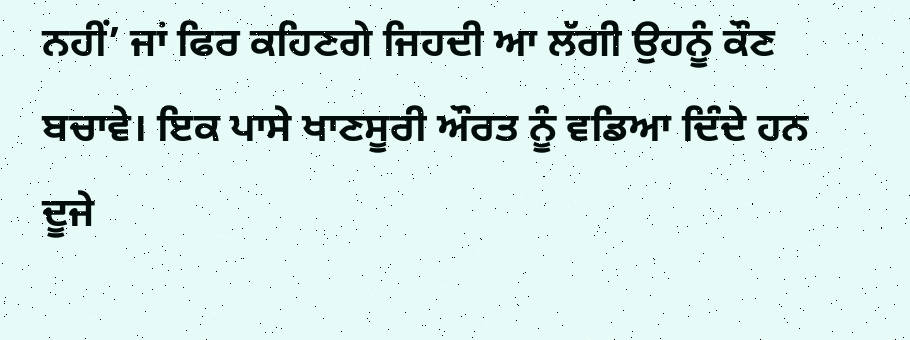ਨਹੀਂ’ ਜਾਂ ਫਿਰ ਕਹਿਣਗੇ ਜਿਹਦੀ ਆ ਲੱਗੀ ਉਹਨੂੰ ਕੌਣ ਬਚਾਵੇ। ਇਕ ਪਾਸੇ ਖਾਣਸੂਰੀ ਔਰਤ ਨੂੰ ਵਡਿਆ ਦਿੰਦੇ ਹਨ ਦੂਜੇ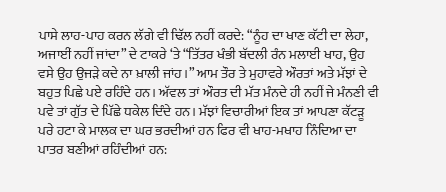ਪਾਸੇ ਲਾਹ-ਪਾਹ ਕਰਨ ਲੱਗੇ ਵੀ ਢਿੱਲ ਨਹੀਂ ਕਰਦੇ: “ਨੂੰਹ ਦਾ ਖਾਣ ਕੱਟੀ ਦਾ ਲੇਹਾ, ਅਜਾਈਂ ਨਹੀਂ ਜਾਂਦਾ” ਦੇ ਟਾਕਰੇ ‘ਤੇ “ਤਿੱਤਰ ਖੰਭੀ ਬੱਦਲੀ ਰੰਨ ਮਲਾਈ ਖਾਹ, ਉਹ ਵਸੇ ਉਹ ਉਜੜੇ ਕਦੇ ਨਾ ਖ਼ਾਲੀ ਜਾਂਹ।” ਆਮ ਤੌਰ ਤੇ ਮੁਹਾਵਰੇ ਔਰਤਾਂ ਅਤੇ ਮੱਝਾਂ ਦੇ ਬਹੁਤ ਪਿਛੇ ਪਏ ਰਹਿੰਦੇ ਹਨ। ਅੱਵਲ ਤਾਂ ਔਰਤ ਦੀ ਮੱਤ ਮੰਨਦੇ ਹੀ ਨਹੀਂ ਜੇ ਮੰਨਣੀ ਵੀ ਪਵੇ ਤਾਂ ਗੁੱਤ ਦੇ ਪਿੱਛੇ ਧਕੇਲ ਦਿੰਦੇ ਹਨ। ਮੱਝਾਂ ਵਿਚਾਰੀਆਂ ਇਕ ਤਾਂ ਆਪਣਾ ਕੱਟੜੂ ਪਰੇ ਹਟਾ ਕੇ ਮਾਲਕ ਦਾ ਘਰ ਭਰਦੀਆਂ ਹਨ ਫਿਰ ਵੀ ਖਾਹ-ਮਖਾਹ ਨਿੰਦਿਆ ਦਾ ਪਾਤਰ ਬਣੀਆਂ ਰਹਿੰਦੀਆਂ ਹਨ: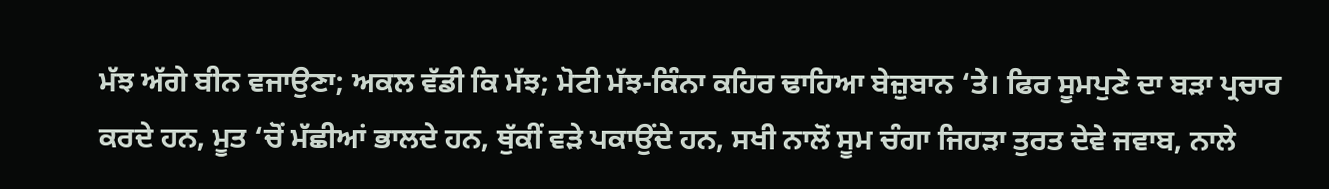ਮੱਝ ਅੱਗੇ ਬੀਨ ਵਜਾਉਣਾ; ਅਕਲ ਵੱਡੀ ਕਿ ਮੱਝ; ਮੋਟੀ ਮੱਝ-ਕਿੰਨਾ ਕਹਿਰ ਢਾਹਿਆ ਬੇਜ਼ੁਬਾਨ ‘ਤੇ। ਫਿਰ ਸੂਮਪੁਣੇ ਦਾ ਬੜਾ ਪ੍ਰਚਾਰ ਕਰਦੇ ਹਨ, ਮੂਤ ‘ਚੋਂ ਮੱਛੀਆਂ ਭਾਲਦੇ ਹਨ, ਥੁੱਕੀਂ ਵੜੇ ਪਕਾਉਂਦੇ ਹਨ, ਸਖੀ ਨਾਲੋਂ ਸੂਮ ਚੰਗਾ ਜਿਹੜਾ ਤੁਰਤ ਦੇਵੇ ਜਵਾਬ, ਨਾਲੇ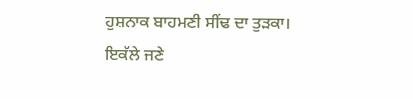ਹੁਸ਼ਨਾਕ ਬਾਹਮਣੀ ਸੀਂਢ ਦਾ ਤੁੜਕਾ। ਇਕੱਲੇ ਜਣੇ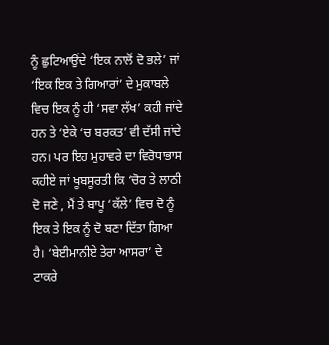ਨੂੰ ਛੁਟਿਆਉਂਦੇ ‘ਇਕ ਨਾਲੋਂ ਦੋ ਭਲੇ’ ਜਾਂ ‘ਇਕ ਇਕ ਤੇ ਗਿਆਰਾਂ’ ਦੇ ਮੁਕਾਬਲੇ ਵਿਚ ਇਕ ਨੂੰ ਹੀ ‘ਸਵਾ ਲੱਖ’ ਕਹੀ ਜਾਂਦੇ ਹਨ ਤੇ ‘ਏਕੇ ‘ਚ ਬਰਕਤ’ ਵੀ ਦੱਸੀ ਜਾਂਦੇ ਹਨ। ਪਰ ਇਹ ਮੁਹਾਵਰੇ ਦਾ ਵਿਰੋਧਾਭਾਸ ਕਹੀਏ ਜਾਂ ਖੂਬਸੂਰਤੀ ਕਿ ‘ਚੋਰ ਤੇ ਲਾਠੀ ਦੋ ਜਣੇ , ਮੈਂ ਤੇ ਬਾਪੂ ‘ਕੱਲੇ’ ਵਿਚ ਦੋ ਨੂੰ ਇਕ ਤੇ ਇਕ ਨੂੰ ਦੋ ਬਣਾ ਦਿੱਤਾ ਗਿਆ ਹੈ। ‘ਬੇਈਮਾਨੀਏ ਤੇਰਾ ਆਸਰਾ’ ਦੇ ਟਾਕਰੇ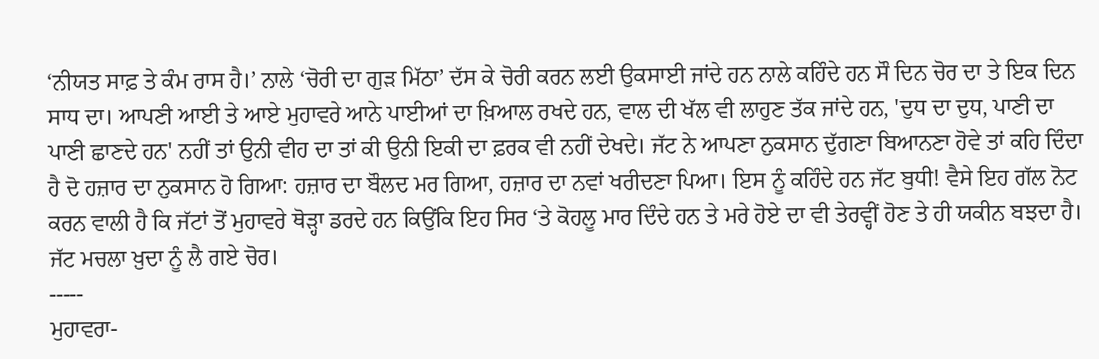‘ਨੀਯਤ ਸਾਫ਼ ਤੇ ਕੰਮ ਰਾਸ ਹੈ।’ ਨਾਲੇ ‘ਚੋਰੀ ਦਾ ਗੁੜ ਮਿੱਠਾ’ ਦੱਸ ਕੇ ਚੋਰੀ ਕਰਨ ਲਈ ਉਕਸਾਈ ਜਾਂਦੇ ਹਨ ਨਾਲੇ ਕਹਿੰਦੇ ਹਨ ਸੌ ਦਿਨ ਚੋਰ ਦਾ ਤੇ ਇਕ ਦਿਨ ਸਾਧ ਦਾ। ਆਪਣੀ ਆਈ ਤੇ ਆਏ ਮੁਹਾਵਰੇ ਆਨੇ ਪਾਈਆਂ ਦਾ ਖ਼ਿਆਲ ਰਖਦੇ ਹਨ, ਵਾਲ ਦੀ ਖੱਲ ਵੀ ਲਾਹੁਣ ਤੱਕ ਜਾਂਦੇ ਹਨ, 'ਦੁਧ ਦਾ ਦੁਧ, ਪਾਣੀ ਦਾ ਪਾਣੀ ਛਾਣਦੇ ਹਨ' ਨਹੀਂ ਤਾਂ ਉਨੀ ਵੀਹ ਦਾ ਤਾਂ ਕੀ ਉਨੀ ਇਕੀ ਦਾ ਫ਼ਰਕ ਵੀ ਨਹੀਂ ਦੇਖਦੇ। ਜੱਟ ਨੇ ਆਪਣਾ ਨੁਕਸਾਨ ਦੁੱਗਣਾ ਬਿਆਨਣਾ ਹੋਵੇ ਤਾਂ ਕਹਿ ਦਿੰਦਾ ਹੈ ਦੋ ਹਜ਼ਾਰ ਦਾ ਨੁਕਸਾਨ ਹੋ ਗਿਆ: ਹਜ਼ਾਰ ਦਾ ਬੌਲਦ ਮਰ ਗਿਆ, ਹਜ਼ਾਰ ਦਾ ਨਵਾਂ ਖਰੀਦਣਾ ਪਿਆ। ਇਸ ਨੂੰ ਕਹਿੰਦੇ ਹਨ ਜੱਟ ਬੁਧੀ! ਵੈਸੇ ਇਹ ਗੱਲ ਨੋਟ ਕਰਨ ਵਾਲੀ ਹੈ ਕਿ ਜੱਟਾਂ ਤੋਂ ਮੁਹਾਵਰੇ ਥੋੜ੍ਹਾ ਡਰਦੇ ਹਨ ਕਿਉਂਕਿ ਇਹ ਸਿਰ ‘ਤੇ ਕੋਹਲੂ ਮਾਰ ਦਿੰਦੇ ਹਨ ਤੇ ਮਰੇ ਹੋਏ ਦਾ ਵੀ ਤੇਰਵ੍ਹੀਂ ਹੋਣ ਤੇ ਹੀ ਯਕੀਨ ਬਝਦਾ ਹੈ। ਜੱਟ ਮਚਲਾ ਖ਼ੁਦਾ ਨੂੰ ਲੈ ਗਏ ਚੋਰ।
-----
ਮੁਹਾਵਰਾ-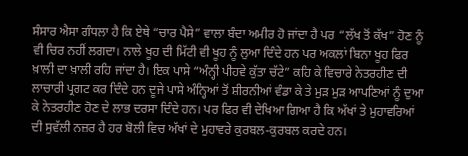ਸੰਸਾਰ ਐਸਾ ਗੰਧਲਾ ਹੈ ਕਿ ਏਥੇ “ਚਾਰ ਪੈਸੇ” ਵਾਲਾ ਬੰਦਾ ਅਮੀਰ ਹੋ ਜਾਂਦਾ ਹੈ ਪਰ “ਲੱਖ ਤੋਂ ਕੱਖ” ਹੋਣ ਨੂੰ ਵੀ ਚਿਰ ਨਹੀਂ ਲਗਦਾ। ਨਾਲੇ ਖੂਹ ਦੀ ਮਿੱਟੀ ਵੀ ਖੂਹ ਨੂੰ ਲੁਆ ਦਿੰਦੇ ਹਨ ਪਰ ਅਕਲਾਂ ਬਿਨਾ ਖੂਹ ਫਿਰ ਖ਼ਾਲੀ ਦਾ ਖ਼ਾਲੀ ਰਹਿ ਜਾਂਦਾ ਹੈ। ਇਕ ਪਾਸੇ “ਅੰਨ੍ਹੀ ਪੀਹਵੇ ਕੁੱਤਾ ਚੱਟੇ” ਕਹਿ ਕੇ ਵਿਚਾਰੇ ਨੇਤਰਹੀਣ ਦੀ ਲਾਚਾਰੀ ਪ੍ਰਗਟ ਕਰ ਦਿੰਦੇ ਹਨ ਦੂਜੇ ਪਾਸੇ ਅੰਨ੍ਹਿਆਂ ਤੋਂ ਸ਼ੀਰਨੀਆਂ ਵੰਡਾ ਕੇ ਤੇ ਮੁੜ ਮੁੜ ਆਪਣਿਆਂ ਨੂੰ ਦੁਆ ਕੇ ਨੇਤਰਹੀਣ ਹੋਣ ਦੇ ਲਾਭ ਦਰਸਾ ਦਿੰਦੇ ਹਨ। ਪਰ ਫਿਰ ਵੀ ਦੇਖਿਆ ਗਿਆ ਹੈ ਕਿ ਅੱਖਾਂ ਤੇ ਮੁਹਾਵਰਿਆਂ ਦੀ ਸੁਵੱਲੀ ਨਜ਼ਰ ਹੈ ਹਰ ਬੋਲੀ ਵਿਚ ਅੱਖਾਂ ਦੇ ਮੁਹਾਵਰੇ ਕੁਰਬਲ-ਕੁਰਬਲ ਕਰਦੇ ਹਨ।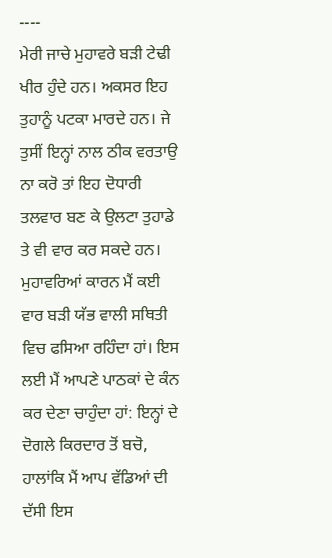----
ਮੇਰੀ ਜਾਚੇ ਮੁਹਾਵਰੇ ਬੜੀ ਟੇਢੀ ਖੀਰ ਹੁੰਦੇ ਹਨ। ਅਕਸਰ ਇਹ ਤੁਹਾਨੂੰ ਪਟਕਾ ਮਾਰਦੇ ਹਨ। ਜੇ ਤੁਸੀਂ ਇਨ੍ਹਾਂ ਨਾਲ ਠੀਕ ਵਰਤਾਉ ਨਾ ਕਰੋ ਤਾਂ ਇਹ ਦੋਧਾਰੀ ਤਲਵਾਰ ਬਣ ਕੇ ਉਲਟਾ ਤੁਹਾਡੇ ਤੇ ਵੀ ਵਾਰ ਕਰ ਸਕਦੇ ਹਨ। ਮੁਹਾਵਰਿਆਂ ਕਾਰਨ ਮੈਂ ਕਈ ਵਾਰ ਬੜੀ ਯੱਭ ਵਾਲੀ ਸਥਿਤੀ ਵਿਚ ਫਸਿਆ ਰਹਿੰਦਾ ਹਾਂ। ਇਸ ਲਈ ਮੈਂ ਆਪਣੇ ਪਾਠਕਾਂ ਦੇ ਕੰਨ ਕਰ ਦੇਣਾ ਚਾਹੁੰਦਾ ਹਾਂ: ਇਨ੍ਹਾਂ ਦੇ ਦੋਗਲੇ ਕਿਰਦਾਰ ਤੋਂ ਬਚੋ, ਹਾਲਾਂਕਿ ਮੈਂ ਆਪ ਵੱਡਿਆਂ ਦੀ ਦੱਸੀ ਇਸ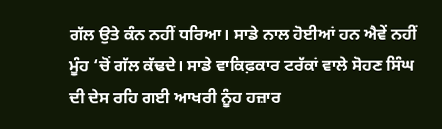ਗੱਲ ਉਤੇ ਕੰਨ ਨਹੀਂ ਧਰਿਆ। ਸਾਡੇ ਨਾਲ ਹੋਈਆਂ ਹਨ ਐਵੇਂ ਨਹੀਂ ਮੂੰਹ ‘ਚੋਂ ਗੱਲ ਕੱਢਦੇ। ਸਾਡੇ ਵਾਕਿਫ਼ਕਾਰ ਟਰੱਕਾਂ ਵਾਲੇ ਸੋਹਣ ਸਿੰਘ ਦੀ ਦੇਸ ਰਹਿ ਗਈ ਆਖਰੀ ਨੂੰਹ ਹਜ਼ਾਰ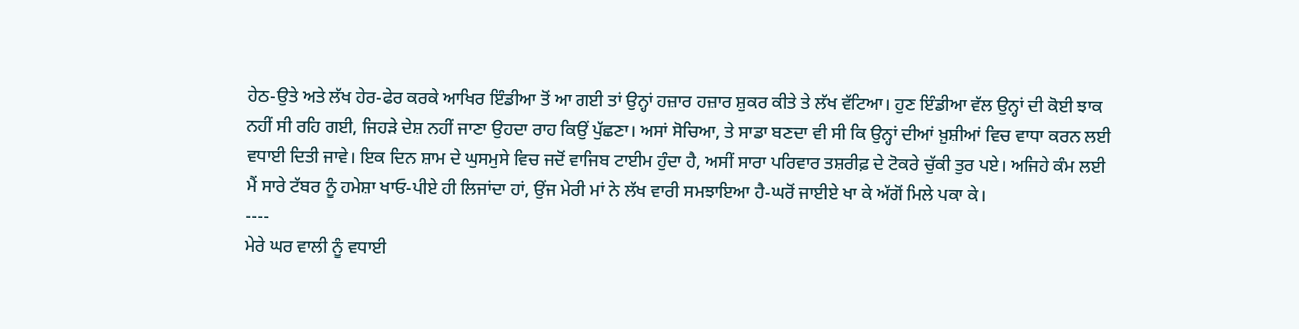ਹੇਠ-ਉਤੇ ਅਤੇ ਲੱਖ ਹੇਰ-ਫੇਰ ਕਰਕੇ ਆਖਿਰ ਇੰਡੀਆ ਤੋਂ ਆ ਗਈ ਤਾਂ ਉਨ੍ਹਾਂ ਹਜ਼ਾਰ ਹਜ਼ਾਰ ਸ਼ੁਕਰ ਕੀਤੇ ਤੇ ਲੱਖ ਵੱਟਿਆ। ਹੁਣ ਇੰਡੀਆ ਵੱਲ ਉਨ੍ਹਾਂ ਦੀ ਕੋਈ ਝਾਕ ਨਹੀਂ ਸੀ ਰਹਿ ਗਈ, ਜਿਹੜੇ ਦੇਸ਼ ਨਹੀਂ ਜਾਣਾ ਉਹਦਾ ਰਾਹ ਕਿਉਂ ਪੁੱਛਣਾ। ਅਸਾਂ ਸੋਚਿਆ, ਤੇ ਸਾਡਾ ਬਣਦਾ ਵੀ ਸੀ ਕਿ ਉਨ੍ਹਾਂ ਦੀਆਂ ਖ਼ੁਸ਼ੀਆਂ ਵਿਚ ਵਾਧਾ ਕਰਨ ਲਈ ਵਧਾਈ ਦਿਤੀ ਜਾਵੇ। ਇਕ ਦਿਨ ਸ਼ਾਮ ਦੇ ਘੁਸਮੁਸੇ ਵਿਚ ਜਦੋਂ ਵਾਜਿਬ ਟਾਈਮ ਹੁੰਦਾ ਹੈ, ਅਸੀਂ ਸਾਰਾ ਪਰਿਵਾਰ ਤਸ਼ਰੀਫ਼ ਦੇ ਟੋਕਰੇ ਚੁੱਕੀ ਤੁਰ ਪਏ। ਅਜਿਹੇ ਕੰਮ ਲਈ ਮੈਂ ਸਾਰੇ ਟੱਬਰ ਨੂੰ ਹਮੇਸ਼ਾ ਖਾਓ-ਪੀਏ ਹੀ ਲਿਜਾਂਦਾ ਹਾਂ, ਉਂਜ ਮੇਰੀ ਮਾਂ ਨੇ ਲੱਖ ਵਾਰੀ ਸਮਝਾਇਆ ਹੈ-ਘਰੋਂ ਜਾਈਏ ਖਾ ਕੇ ਅੱਗੋਂ ਮਿਲੇ ਪਕਾ ਕੇ।
----
ਮੇਰੇ ਘਰ ਵਾਲੀ ਨੂੰ ਵਧਾਈ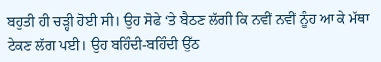ਬਹੁਤੀ ਹੀ ਚੜ੍ਹੀ ਹੋਈ ਸੀ। ਉਹ ਸੋਫੇ ‘ਤੇ ਬੈਠਣ ਲੱਗੀ ਕਿ ਨਵੀਂ ਨਵੀਂ ਨੂੰਹ ਆ ਕੇ ਮੱਥਾ ਟੇਕਣ ਲੱਗ ਪਈ। ਉਹ ਬਹਿੰਦੀ-ਬਹਿੰਦੀ ਉੱਠ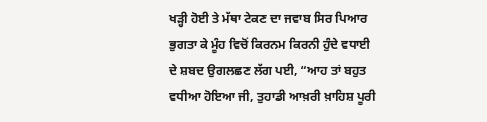ਖੜ੍ਹੀ ਹੋਈ ਤੇ ਮੱਥਾ ਟੇਕਣ ਦਾ ਜਵਾਬ ਸਿਰ ਪਿਆਰ ਭੁਗਤਾ ਕੇ ਮੂੰਹ ਵਿਚੋਂ ਕਿਰਨਮ ਕਿਰਨੀ ਹੁੰਦੇ ਵਧਾਈ ਦੇ ਸ਼ਬਦ ਉਗਲਛਣ ਲੱਗ ਪਈ, “ਆਹ ਤਾਂ ਬਹੁਤ ਵਧੀਆ ਹੋਇਆ ਜੀ, ਤੁਹਾਡੀ ਆਖ਼ਰੀ ਖ਼ਾਹਿਸ਼ ਪੂਰੀ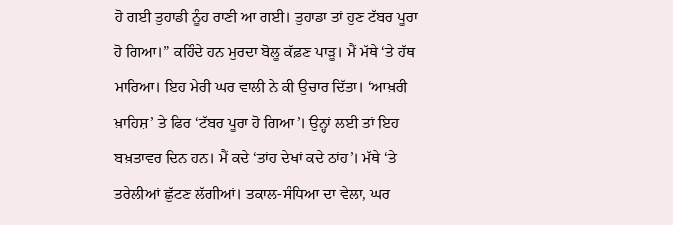ਹੋ ਗਈ ਤੁਹਾਡੀ ਨੂੰਹ ਰਾਣੀ ਆ ਗਈ। ਤੁਹਾਡਾ ਤਾਂ ਹੁਣ ਟੱਬਰ ਪੂਰਾ ਹੋ ਗਿਆ।” ਕਹਿੰਦੇ ਹਨ ਮੁਰਦਾ ਬੋਲੂ ਕੱਫ਼ਣ ਪਾੜੂ। ਮੈਂ ਮੱਥੇ ‘ਤੇ ਹੱਥ ਮਾਰਿਆ। ਇਹ ਮੇਰੀ ਘਰ ਵਾਲੀ ਨੇ ਕੀ ਉਚਾਰ ਦਿੱਤਾ। ‘ਆਖ਼ਰੀ ਖ਼ਾਹਿਸ਼’ ਤੇ ਫਿਰ ‘ਟੱਬਰ ਪੂਰਾ ਹੋ ਗਿਆ’। ਉਨ੍ਹਾਂ ਲਈ ਤਾਂ ਇਹ ਬਖ਼ਤਾਵਰ ਦਿਨ ਹਨ। ਮੈਂ ਕਦੇ ‘ਤਾਂਹ ਦੇਖਾਂ ਕਦੇ ਠਾਂਹ’। ਮੱਥੇ ‘ਤੇ ਤਰੇਲੀਆਂ ਛੁੱਟਣ ਲੱਗੀਆਂ। ਤਕਾਲ-ਸੰਧਿਆ ਦਾ ਵੇਲਾ, ਘਰ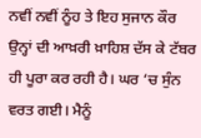ਨਵੀਂ ਨਵੀਂ ਨੂੰਹ ਤੇ ਇਹ ਸੁਜਾਨ ਕੌਰ ਉਨ੍ਹਾਂ ਦੀ ਆਖ਼ਰੀ ਖ਼ਾਹਿਸ਼ ਦੱਸ ਕੇ ਟੱਬਰ ਹੀ ਪੂਰਾ ਕਰ ਰਹੀ ਹੈ। ਘਰ ‘ਚ ਸੁੰਨ ਵਰਤ ਗਈ। ਮੈਨੂੰ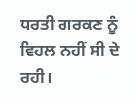ਧਰਤੀ ਗਰਕਣ ਨੂੰ ਵਿਹਲ ਨਹੀਂ ਸੀ ਦੇ ਰਹੀ।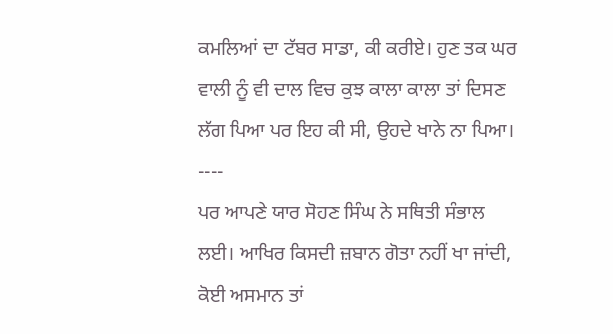ਕਮਲਿਆਂ ਦਾ ਟੱਬਰ ਸਾਡਾ, ਕੀ ਕਰੀਏ। ਹੁਣ ਤਕ ਘਰ ਵਾਲੀ ਨੂੰ ਵੀ ਦਾਲ ਵਿਚ ਕੁਝ ਕਾਲਾ ਕਾਲਾ ਤਾਂ ਦਿਸਣ ਲੱਗ ਪਿਆ ਪਰ ਇਹ ਕੀ ਸੀ, ਉਹਦੇ ਖਾਨੇ ਨਾ ਪਿਆ।
----
ਪਰ ਆਪਣੇ ਯਾਰ ਸੋਹਣ ਸਿੰਘ ਨੇ ਸਥਿਤੀ ਸੰਭਾਲ ਲਈ। ਆਖਿਰ ਕਿਸਦੀ ਜ਼ਬਾਨ ਗੋਤਾ ਨਹੀਂ ਖਾ ਜਾਂਦੀ, ਕੋਈ ਅਸਮਾਨ ਤਾਂ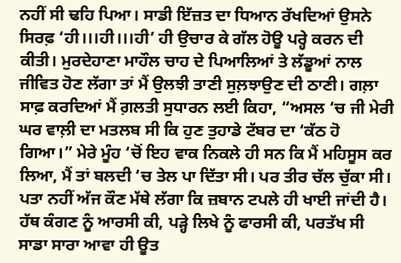ਨਹੀਂ ਸੀ ਢਹਿ ਪਿਆ। ਸਾਡੀ ਇੱਜ਼ਤ ਦਾ ਧਿਆਨ ਰੱਖਦਿਆਂ ਉਸਨੇ ਸਿਰਫ਼ ‘ਹੀ।।।ਹੀ।।।ਹੀ’ ਹੀ ਉਚਾਰ ਕੇ ਗੱਲ ਹੋਊ ਪਰ੍ਹੇ ਕਰਨ ਦੀ ਕੀਤੀ। ਮੁਰਦੇਹਾਣਾ ਮਾਹੌਲ ਚਾਹ ਦੇ ਪਿਆਲਿਆਂ ਤੇ ਲੱਡੂਆਂ ਨਾਲ ਜੀਵਿਤ ਹੋਣ ਲੱਗਾ ਤਾਂ ਮੈਂ ਉਲਝੀ ਤਾਣੀ ਸੁਲ਼ਝਾਉਣ ਦੀ ਠਾਣੀ। ਗਲ਼ਾ ਸਾਫ਼ ਕਰਦਿਆਂ ਮੈਂ ਗ਼ਲਤੀ ਸੁਧਾਰਨ ਲਈ ਕਿਹਾ, “ਅਸਲ ‘ਚ ਜੀ ਮੇਰੀ ਘਰ ਵਾਲ਼ੀ ਦਾ ਮਤਲਬ ਸੀ ਕਿ ਹੁਣ ਤੁਹਾਡੇ ਟੱਬਰ ਦਾ ‘ਕੱਠ ਹੋ ਗਿਆ।” ਮੇਰੇ ਮੂੰਹ ‘ਚੋਂ ਇਹ ਵਾਕ ਨਿਕਲੇ ਹੀ ਸਨ ਕਿ ਮੈਂ ਮਹਿਸੂਸ ਕਰ ਲਿਆ, ਮੈਂ ਤਾਂ ਬਲਦੀ ‘ਚ ਤੇਲ ਪਾ ਦਿੱਤਾ ਸੀ। ਪਰ ਤੀਰ ਚੱਲ ਚੁੱਕਾ ਸੀ। ਪਤਾ ਨਹੀਂ ਅੱਜ ਕੌਣ ਮੱਥੇ ਲੱਗਾ ਕਿ ਜ਼ਬਾਨ ਟਪਲੇ ਹੀ ਖਾਈ ਜਾਂਦੀ ਹੈ। ਹੱਥ ਕੰਗਣ ਨੂੰ ਆਰਸੀ ਕੀ, ਪੜ੍ਹੇ ਲਿਖੇ ਨੂੰ ਫਾਰਸੀ ਕੀ, ਪਰਤੱਖ ਸੀ ਸਾਡਾ ਸਾਰਾ ਆਵਾ ਹੀ ਊਤ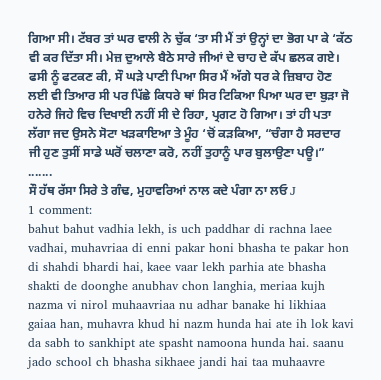ਗਿਆ ਸੀ। ਟੱਬਰ ਤਾਂ ਘਰ ਵਾਲੀ ਨੇ ਚੁੱਕ ‘ਤਾ ਸੀ ਮੈਂ ਤਾਂ ਉਨ੍ਹਾਂ ਦਾ ਭੋਗ ਪਾ ਕੇ ‘ਕੱਠ ਵੀ ਕਰ ਦਿੱਤਾ ਸੀ। ਮੇਜ਼ ਦੁਆਲੇ ਬੈਠੇ ਸਾਰੇ ਜੀਆਂ ਦੇ ਚਾਹ ਦੇ ਕੱਪ ਛਲਕ ਗਏ। ਫਸੀ ਨੂੰ ਫਟਕਣ ਕੀ, ਸੌ ਘੜੇ ਪਾਣੀ ਪਿਆ ਸਿਰ ਮੈਂ ਅੱਗੇ ਧਰ ਕੇ ਜ਼ਿਬਾਹ ਹੋਣ ਲਈ ਵੀ ਤਿਆਰ ਸੀ ਪਰ ਪਿੱਛੇ ਕਿਧਰੇ ਥਾਂ ਸਿਰ ਟਿਕਿਆ ਪਿਆ ਘਰ ਦਾ ਬੁੜਾ ਜੋ ਹਨੇਰੇ ਜਿਹੇ ਵਿਚ ਦਿਖਾਈ ਨਹੀਂ ਸੀ ਦੇ ਰਿਹਾ, ਪ੍ਰਗਟ ਹੋ ਗਿਆ। ਤਾਂ ਹੀ ਪਤਾ ਲੱਗਾ ਜਦ ਉਸਨੇ ਸੋਟਾ ਖੜਕਾਇਆ ਤੇ ਮੂੰਹ ‘ਚੋਂ ਕੜਕਿਆ, “ਚੰਗਾ ਹੈ ਸਰਦਾਰ ਜੀ ਹੁਣ ਤੁਸੀਂ ਸਾਡੇ ਘਰੋਂ ਚਲਾਣਾ ਕਰੋ, ਨਹੀਂ ਤੁਹਾਨੂੰ ਪਾਰ ਬੁਲਾਉਣਾ ਪਊ।”
.......
ਸੌ ਹੱਥ ਰੱਸਾ ਸਿਰੇ ਤੇ ਗੰਢ, ਮੁਹਾਵਰਿਆਂ ਨਾਲ ਕਦੇ ਪੰਗਾ ਨਾ ਲਓ J
1 comment:
bahut bahut vadhia lekh, is uch paddhar di rachna laee vadhai, muhavriaa di enni pakar honi bhasha te pakar hon di shahdi bhardi hai, kaee vaar lekh parhia ate bhasha shakti de doonghe anubhav chon langhia, meriaa kujh nazma vi nirol muhaavriaa nu adhar banake hi likhiaa gaiaa han, muhavra khud hi nazm hunda hai ate ih lok kavi da sabh to sankhipt ate spasht namoona hunda hai. saanu jado school ch bhasha sikhaee jandi hai taa muhaavre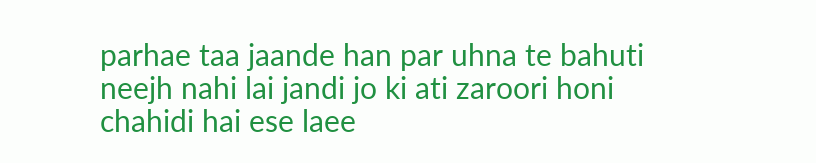parhae taa jaande han par uhna te bahuti neejh nahi lai jandi jo ki ati zaroori honi chahidi hai ese laee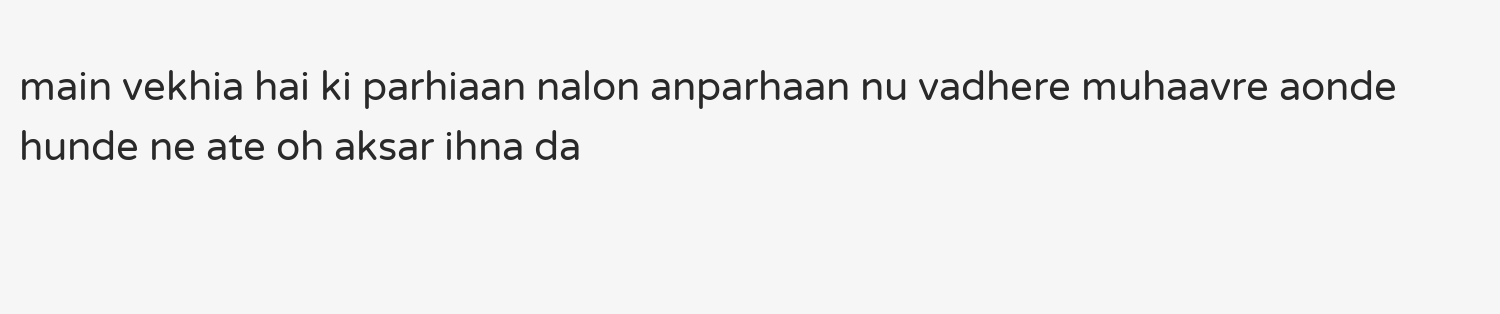main vekhia hai ki parhiaan nalon anparhaan nu vadhere muhaavre aonde hunde ne ate oh aksar ihna da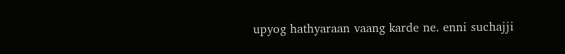upyog hathyaraan vaang karde ne. enni suchajji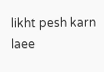likht pesh karn laee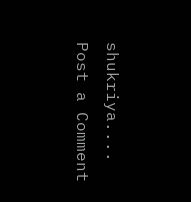shukriya....
Post a Comment